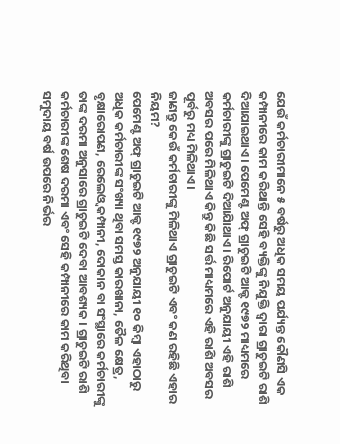ଯେଉଁ କର୍ମଚାରୀମାନେ ୫ ବର୍ଷରୁ ଅଧିକ ସମୟ ପର୍ଯ୍ୟନ୍ତ କୌଣସି ଏକ କମ୍ପାନୀରେ କାମ କରିଥାନ୍ତି ସେହି ବ୍ୟକ୍ତିଙ୍କୁ ନିଯୁକ୍ତି ଦ୍ୱାରା ଗ୍ରାଚୁଇଟି ରାଶି ଦିଆଯାଇଥାଏ। ପେମେଣ୍ଟ ଅଫ୍ ଗ୍ରାଚୁଇଟି ଆକ୍ଟ ୧୯୭୨ ମାଧ୍ୟମରେ କର୍ମଚାରୀଙ୍କୁ ଗ୍ରାଚୁଇଟି ଦିଆଯାିଥାଏ। ରିପୋର୍ଟ ଅନୁଯାୟୀ ଏହି ରାଶି ଅବସର ପରେ ମିଳିଥାଏ କିନ୍ତୁ କିଛି ସର୍ତ୍ତ ମାଧ୍ୟମରେ ଏହି ରାଶି ଅବସର ପୂର୍ବରୁ ମଧ୍ୟ ମିଳିଥାଏ।
ଜାଣନ୍ତୁ କେଉଁ କର୍ମଚାରୀଙ୍କୁ ମିଳିଥାଏ ଗ୍ରାଚୁଇଟି ଏବଂ କଣ ରହିଛି ଏହାର ନିୟମ?
ପେମେଣ୍ଟ ଅଫ୍ ଗ୍ରାଚୁଇଟି ଆକ୍ଟ ୧୯୭୨ ଅନୁଯାୟୀ ୧୦ କିମ୍ବା ଏହାଠାରୁ ଅଧିକ କର୍ମଚାରୀଙ୍କ ସଂଖ୍ୟା ଥିବା ସମସ୍ତ କାରଖାନା, ତୈଳ କ୍ଷେତ୍ର, ବୃକ୍ଷାରୋପଣ, ରେଲେଓ୍ଵ କମ୍ପାନୀ, ଦୋକାନ ବା ସଂସ୍ଥାରେ କର୍ମଚାରୀଙ୍କୁ ତାଙ୍କ ଦରମା ଅନୁସାରେ ଗ୍ରାଚୁଇଟି ଦେବା ଆବଶ୍ୟକ । ଗ୍ରାଚୁଇଟି ରାଶି କର୍ମଚାରୀଙ୍କ ଶେଷ ଦରମା ଏବଂ ସେହି କମ୍ପାନୀରେ କାମ କରିଥିବା ସମୁଦାୟ ବର୍ଷ ଉପରେ ନିର୍ଭର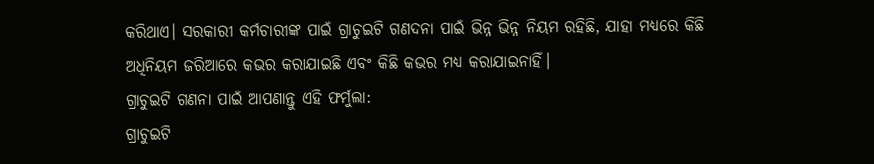କରିଥାଏ। ସରକାରୀ କର୍ମଚାରୀଙ୍କ ପାଇଁ ଗ୍ରାଚୁଇଟି ଗଣଦନା ପାଇଁ ଭିନ୍ନ ଭିନ୍ନ ନିୟମ ରହିଛି, ଯାହା ମଧ୍ୟରେ କିଛି ଅଧିନିୟମ ଜରିଆରେ କଭର କରାଯାଇଛି ଏବଂ କିଛି କଭର ମଧ୍ୟ କରାଯାଇନାହିଁ।
ଗ୍ରାଚୁଇଟି ଗଣନା ପାଇଁ ଆପଣାନ୍ତୁ ଏହି ଫର୍ମୁଲା:
ଗ୍ରାଚୁଇଟି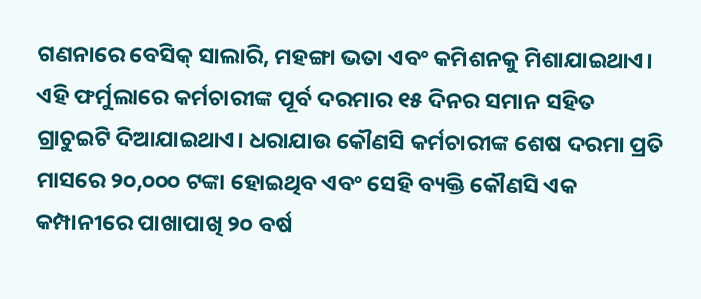ଗଣନାରେ ବେସିକ୍ ସାଲାରି, ମହଙ୍ଗା ଭତା ଏବଂ କମିଶନକୁ ମିଶାଯାଇଥାଏ। ଏହି ଫର୍ମୁଲାରେ କର୍ମଚାରୀଙ୍କ ପୂର୍ବ ଦରମାର ୧୫ ଦିନର ସମାନ ସହିତ ଗ୍ରାଚୁଇଟି ଦିଆଯାଇଥାଏ। ଧରାଯାଉ କୌଣସି କର୍ମଚାରୀଙ୍କ ଶେଷ ଦରମା ପ୍ରତି ମାସରେ ୨୦,୦୦୦ ଟଙ୍କା ହୋଇଥିବ ଏବଂ ସେହି ବ୍ୟକ୍ତି କୌଣସି ଏକ କମ୍ପାନୀରେ ପାଖାପାଖି ୨୦ ବର୍ଷ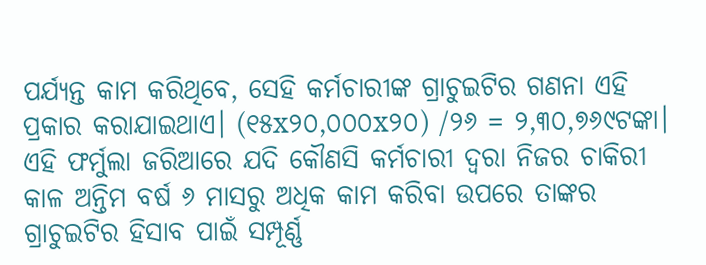ପର୍ଯ୍ୟନ୍ତ କାମ କରିଥିବେ, ସେହି କର୍ମଚାରୀଙ୍କ ଗ୍ରାଚୁଇଟିର ଗଣନା ଏହି ପ୍ରକାର କରାଯାଇଥାଏ। (୧୫x୨୦,୦୦୦x୨୦) /୨୬ = ୨,୩୦,୭୬୯ଟଙ୍କା।
ଏହି ଫର୍ମୁଲା ଜରିଆରେ ଯଦି କୌଣସି କର୍ମଚାରୀ ଦ୍ୱରା ନିଜର ଚାକିରୀ କାଳ ଅନ୍ତିମ ବର୍ଷ ୬ ମାସରୁ ଅଧିକ କାମ କରିବା ଉପରେ ତାଙ୍କର ଗ୍ରାଚୁଇଟିର ହିସାବ ପାଇଁ ସମ୍ପୂର୍ଣ୍ଣ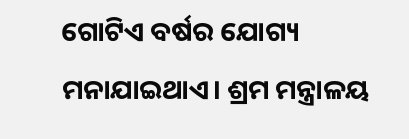ଗୋଟିଏ ବର୍ଷର ଯୋଗ୍ୟ ମନାଯାଇଥାଏ। ଶ୍ରମ ମନ୍ତ୍ରାଳୟ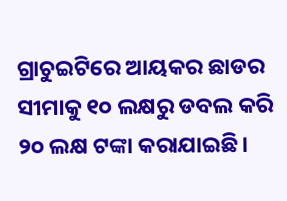ଗ୍ରାଚୁଇଟିରେ ଆୟକର ଛାଡର ସୀମାକୁ ୧୦ ଲକ୍ଷରୁ ଡବଲ କରି ୨୦ ଲକ୍ଷ ଟଙ୍କା କରାଯାଇଛି।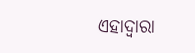ଏହାଦ୍ୱାରା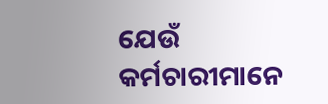ଯେଉଁ କର୍ମଚାରୀମାନେ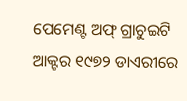ପେମେଣ୍ଟ ଅଫ୍ ଗ୍ରାଚୁଇଟି ଆକ୍ଟର ୧୯୭୨ ଡାଏରୀରେ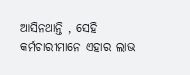ଆସିନଥାନ୍ତି , ସେହି କର୍ମଚାରୀମାନେ ଏହାର ଲାଭ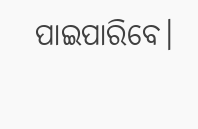ପାଇପାରିବେ।